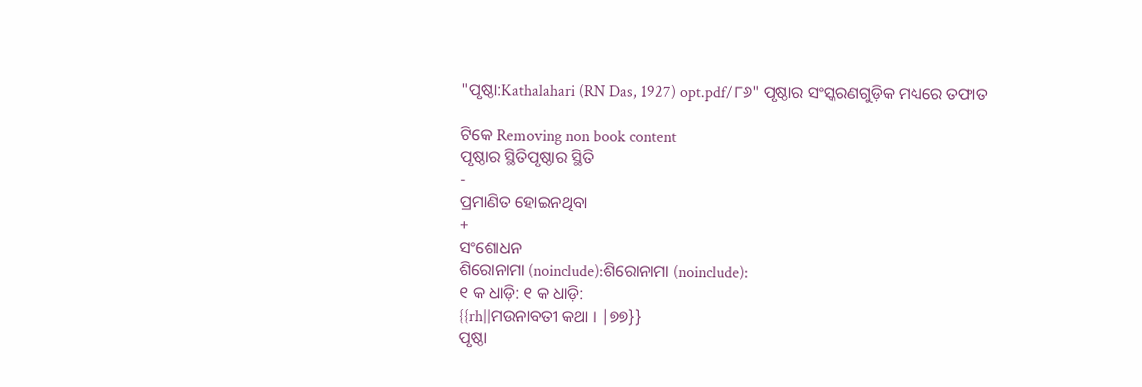"ପୃଷ୍ଠା:Kathalahari (RN Das, 1927) opt.pdf/୮୬" ପୃଷ୍ଠାର ସଂସ୍କରଣ‌ଗୁଡ଼ିକ ମଧ୍ୟରେ ତଫାତ

ଟିକେ Removing non book content
ପୃଷ୍ଠାର ସ୍ଥିତିପୃଷ୍ଠାର ସ୍ଥିତି
-
ପ୍ରମାଣିତ ହୋଇନଥିବା
+
ସଂଶୋଧନ
ଶିରୋନାମା (noinclude):ଶିରୋନାମା (noinclude):
୧ କ ଧାଡ଼ି: ୧ କ ଧାଡ଼ି:
{{rh||ମଉନାବତୀ କଥା । |୭୭}}
ପୃଷ୍ଠା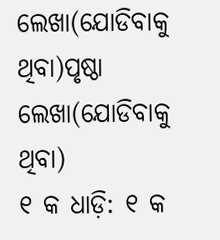ଲେଖା(ଯୋଡିବାକୁ ଥିବା)ପୃଷ୍ଠା ଲେଖା(ଯୋଡିବାକୁ ଥିବା)
୧ କ ଧାଡ଼ି: ୧ କ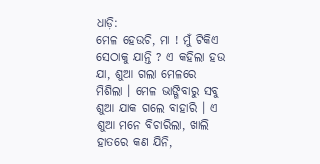ଧାଡ଼ି:
ମେଳ ହେଉଚି, ମା ! ମୁଁ ଟିକିଏ ସେଠାକୁ ଯାନ୍ତି ? ଏ କ‌ହିଲା ହଉ ଯା, ଶୁଆ ଗଲା ମେଳରେ ମିଶିଲା । ମେଳ ଭାଙ୍ଗିବାରୁ ସବୁ ଶୁଆ ଯାକ ଗଲେ ବାହାରି । ଏ ଶୁଆ ମନେ ବିଚାରିଲା, ଖାଲି ହାତରେ କଣ ଯିନି,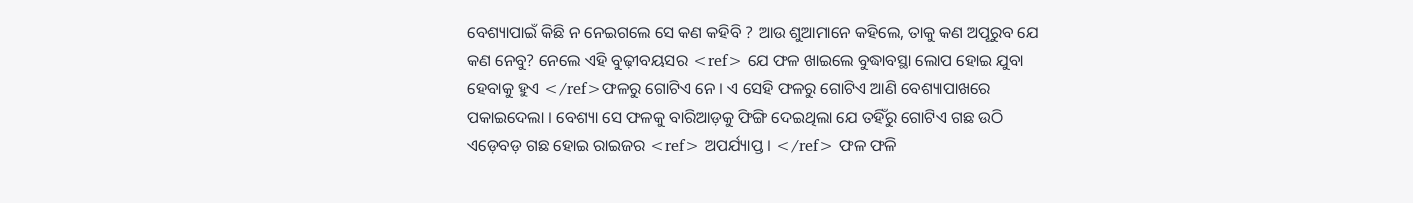ବେଶ୍ୟାପାଇଁ କିଛି ନ ନେଇଗଲେ ସେ କଣ କ‌ହିବି ? ଆଉ ଶୁଆମାନେ କ‌ହିଲେ, ତାକୁ କଣ ଅପୂରୁବ ଯେ କଣ ନେବୁ? ନେଲେ ଏହି ବୁଢ଼ୀବୟସର <ref> ଯେ ଫଳ ଖାଇଲେ ବୁଦ୍ଧାବସ୍ଥା ଲୋପ ହୋଇ ଯୁବା ହେବାକୁ ହୁଏ </ref>ଫଳରୁ ଗୋଟିଏ ନେ । ଏ ସେହି ଫଳରୁ ଗୋଟିଏ ଆଣି ବେଶ୍ୟାପାଖରେ ପକାଇଦେଲା । ବେଶ୍ୟା ସେ ଫଳକୁ ବାରିଆଡ଼କୁ ଫିଙ୍ଗି ଦେଇଥିଲା ଯେ ତ‌ହିଁରୁ ଗୋଟିଏ ଗଛ ଉଠି ଏଡ଼େବଡ଼ ଗଛ ହୋଇ ରାଇଜର <ref> ଅପର୍ଯ୍ୟାପ୍ତ । </ref> ଫଳ ଫଳି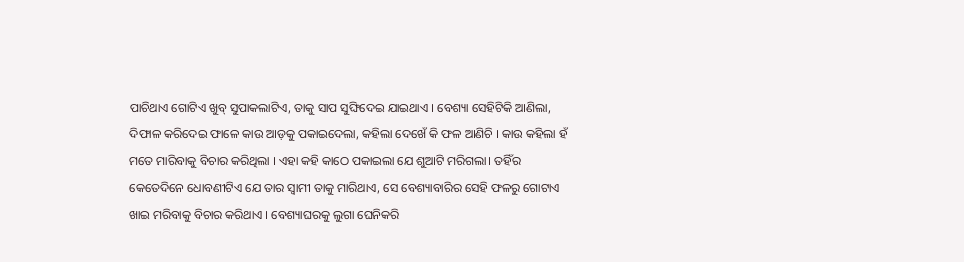ପାଚିଥାଏ ଗୋଟିଏ ଖୁବ୍ ସୁପାକଲାଟିଏ, ତାକୁ ସାପ ସୁଙ୍ଘିଦେଇ ଯାଇଥାଏ । ବେଶ୍ୟା ସେହିଟିକି ଆଣିଲା, ଦିଫାଳ କରିଦେଇ ଫାଳେ କା‌ଉ ଆଡ଼କୁ ପକାଇଦେଲା, କ‌ହିଲା ଦେଖେଁ କି ଫଳ ଆଣିଚି । କାଉ କ‌ହିଲା ହଁ ମତେ ମାରିବାକୁ ବିଚାର କରିଥିଲା । ଏହା କ‌ହି କାଠେ ପକାଇଲା ଯେ ଶୁଆଟି ମରିଗଲା। ତ‌ହିଁର କେତେଦିନେ ଧୋବଣୀଟିଏ ଯେ ତାର ସ୍ୱାମୀ ତାକୁ ମାରିଥାଏ, ସେ ବେଶ୍ୟାବାରିର ସେହି ଫଳରୁ ଗୋଟାଏ ଖାଇ ମରିବାକୁ ବିଚାର କରିଥାଏ । ବେଶ୍ୟାଘରକୁ ଲୁଗା ଘେନିକରି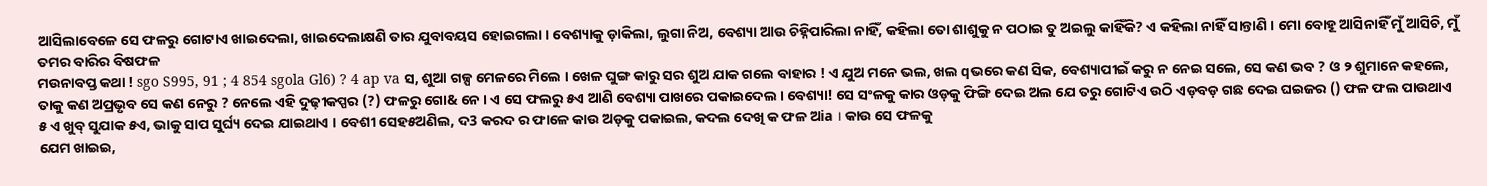ଆସିଲାବେଳେ ସେ ଫଳରୁ ଗୋଟାଏ ଖାଇଦେଲା, ଖାଇଦେଲାକ୍ଷଣି ତାର ଯୁବାବୟସ ହୋଇଗଲା । ବେଶ୍ୟାକୁ ଡ଼ାକିଲା, ଲୁଗା ନିଅ, ବେଶ୍ୟା ଆଉ ଚିହ୍ନିପାରିଲା ନାହିଁ, କ‌ହିଲା ତୋ ଶାଶୁକୁ ନ ପଠାଇ ତୁ ଅଇଲୁ କାହିଁକି? ଏ କ‌ହିଲା ନାହିଁ ସାନ୍ତାଣି । ମୋ ବୋହୂ ଆସିନାହିଁ ମୁଁ ଆସିଚି, ମୁଁ ତମର ବାରିର ବିଷଫଳ
ମଉନାବପ୍ତ କଥା ! sgo S995, 91 ; 4 854 sgola Gl6) ? 4 ap va ସ, ଶୁଆ ଗଳ୍ପ ମେଳରେ ମିଲେ । ଖେଳ ଘୁଙ୍ଗ କାରୁ ସର ଶୁଅ ଯାକ ଗଲେ ବାହାର ! ଏ ଯୁଅ ମନେ ଭଲ, ଖଲ qଭରେ କଣ ସିକ, ବେଶ୍ୟାପୀଇଁ କରୁ ନ ନେଇ ସଲେ, ସେ କଣ ଭବ ? ଓ ୨ ଶୁମାନେ କହଲେ, ତାକୁ କଣ ଅପ୍ରଭୃବ ସେ କଣ ନେରୁ ? ନେଲେ ଏହି ଦୁଢ଼ୀକପ୍ପର (?) ଫଳରୁ ଗୋ& ନେ । ଏ ସେ ଫଲରୁ ୫ଏ ଆଣି ବେଶ୍ୟା ପାଖରେ ପକାଇଦେଲ । ବେଶ୍ୟା! ସେ ସଂଳକୁ କାର ଓଡ଼କୁ ଫିଙ୍ଗି ଦେଇ ଅଲ ଯେ ତରୁ ଗୋଟିଏ ଉଠି ଏଡ଼ବଡ଼ ଗଛ ଦେଇ ଘଇଜର () ଫଳ ଫଲ ପାଉଥାଏ
୫ ଏ ଖୁବ୍ ସୁଯାକ ୫ଏ, ଭାକୁ ସାପ ସୁର୍ଘ୍ୟ ଦେଇ ଯାଇଥାଏ । ବେଶୀ ସେହ୫ଅଣିଲ, ଦ3 କରଦ ର ଫାଳେ କାଉ ଅଡ଼କୁ ପକାଇଲ, କଦଲ ଦେଖି କ ଫଳ ଅia । କାଉ ସେ ଫଳକୁ
ଯେମ ଖାଇଇ,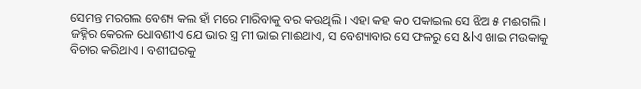ସେମନ୍ତ ମରଗଲ ବେଶ୍ୟ କଲ ହାଁ ମରେ ମାରିବାକୁ ବର କଉଥିଲି । ଏହା କହ କo ପକାଇଲ ସେ ଝିଅ ୫ ମଈଗଲି । ଜହ୍ନିର କେରଳ ଧୋବଣୀଏ ଯେ ଭାର ସ୍ତ୍ର ମୀ ଭାଇ ମାଈଥାଏ, ସ ବେଶ୍ୟାବାର ସେ ଫଳରୁ ସେ &lଏ ଖାଇ ମଉକାକୁ ବିଚାର କରିଥାଏ । ବଶୀଘରକୁ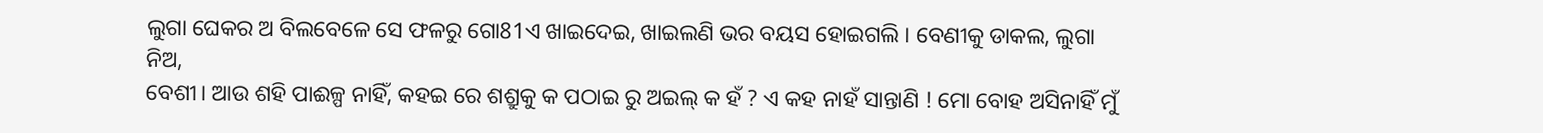ଲୁଗା ଘେକର ଅ ବିଲବେଳେ ସେ ଫଳରୁ ଗୋ81ଏ ଖାଇଦେଇ, ଖାଇଲଣି ଭର ବୟସ ହୋଇଗଲି । ବେଣୀକୁ ଡାକଲ, ଲୁଗା ନିଅ,
ବେଶୀ। ଆଉ ଶହି ପାଈଳ୍ପ ନାହିଁ, କହଇ ରେ ଶଶ୍ରୁକୁ କ ପଠାଇ ରୁ ଅଇଲ୍ କ ହଁ ? ଏ କହ ନାହଁ ସାନ୍ତାଣି ! ମୋ ବୋହ ଅସିନାହିଁ ମୁଁ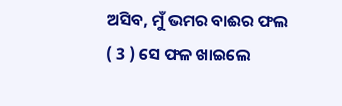ଅସିବ, ମୁଁ ଭମର ବାଈର ଫଲ
( 3 ) ସେ ଫଳ ଖାଇଲେ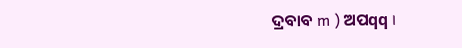ଦ୍ରବାବ m ) ଅପqq ।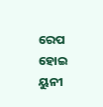ରେପ ହୋଇ ୟୁନୀ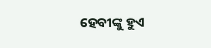ହେବୀଙ୍କୁ ହୁଏ